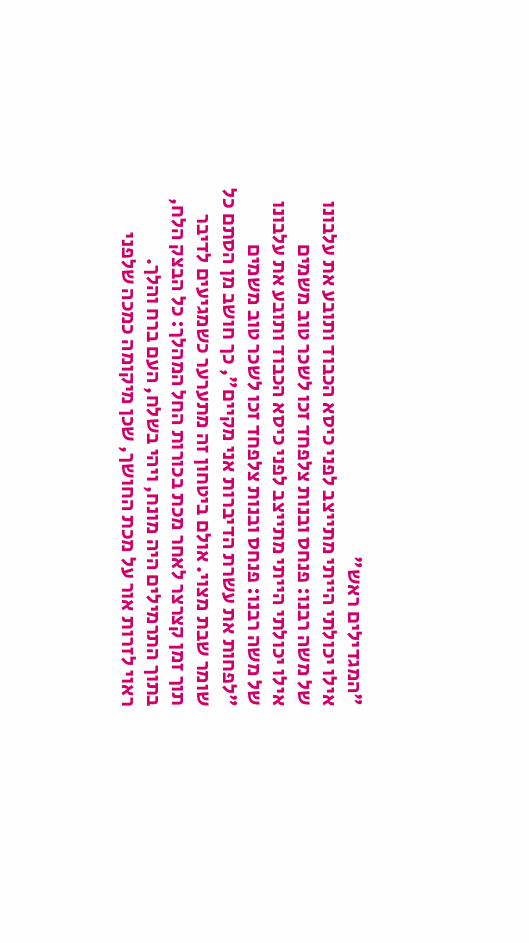"המגדילים ראש"
אילו יכולתי הייתי מתייצב לפני כיסא הכבוד ותובע את עלבונו של משה רבנו: פנחס ובנות צלפחד זכו לשכר טוב משמים
אילו יכולתי הייתי מתייצב לפני כיסא הכבוד ותובע את עלבונו של משה רבנו: פנחס ובנות צלפחד זכו לשכר טוב משמים
"לפחות את עשרת הדיברות אני מקיים", כך חושב מן הסתם כל שומר שבת מצוי. אולם ביטחון זה מתערער כשמגיעים לדיבר
תוך זמן קצרצר לאחר מכת בכורות החל המהלך: כל הבצק הלח, בתוך התרמילים היה מונח, ויהי בשלח, העם ברח והלך.
ראוי לזרות אור על מכת החושך, שכן מיקומה כמכה שלפני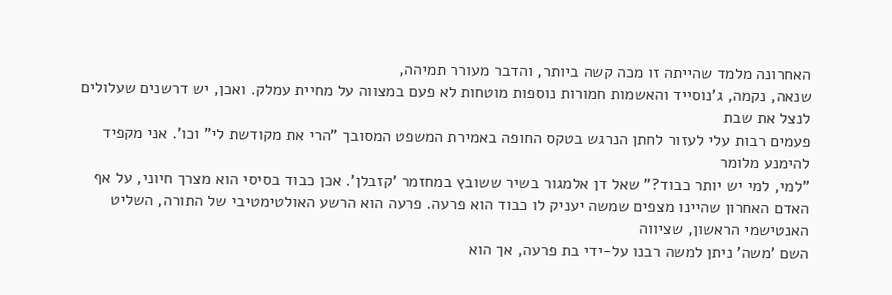האחרונה מלמד שהייתה זו מכה קשה ביותר, והדבר מעורר תמיהה,
שנאה, נקמה, ג'נוסייד והאשמות חמורות נוספות מוטחות לא פעם במצווה על מחיית עמלק. ואכן, יש דרשנים שעלולים לנצל את שבת
פעמים רבות עלי לעזור לחתן הנרגש בטקס החופה באמירת המשפט המסובך "הרי את מקודשת לי" וכו'. אני מקפיד להימנע מלומר
"למי, למי יש יותר כבוד?” שאל דן אלמגור בשיר ששובץ במחזמר 'קזבלן'. אכן כבוד בסיסי הוא מצרך חיוני, על אף
האדם האחרון שהיינו מצפים שמשה יעניק לו כבוד הוא פרעה. פרעה הוא הרשע האולטימטיבי של התורה, השליט האנטישמי הראשון, שציווה
השם 'משה' ניתן למשה רבנו על-ידי בת פרעה, אך הוא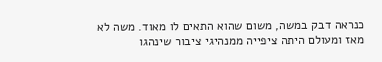כנראה דבק במשה, משום שהוא התאים לו מאוד. משה לא
מאז ומעולם היתה ציפייה ממנהיגי ציבור שינהגו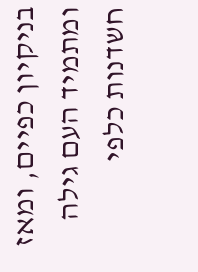בניקיון כפיים, ומאז ומתמיד העם גילה חשדנות כלפי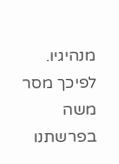מנהיגיו. לפיכך מסר משה בפרשתנו